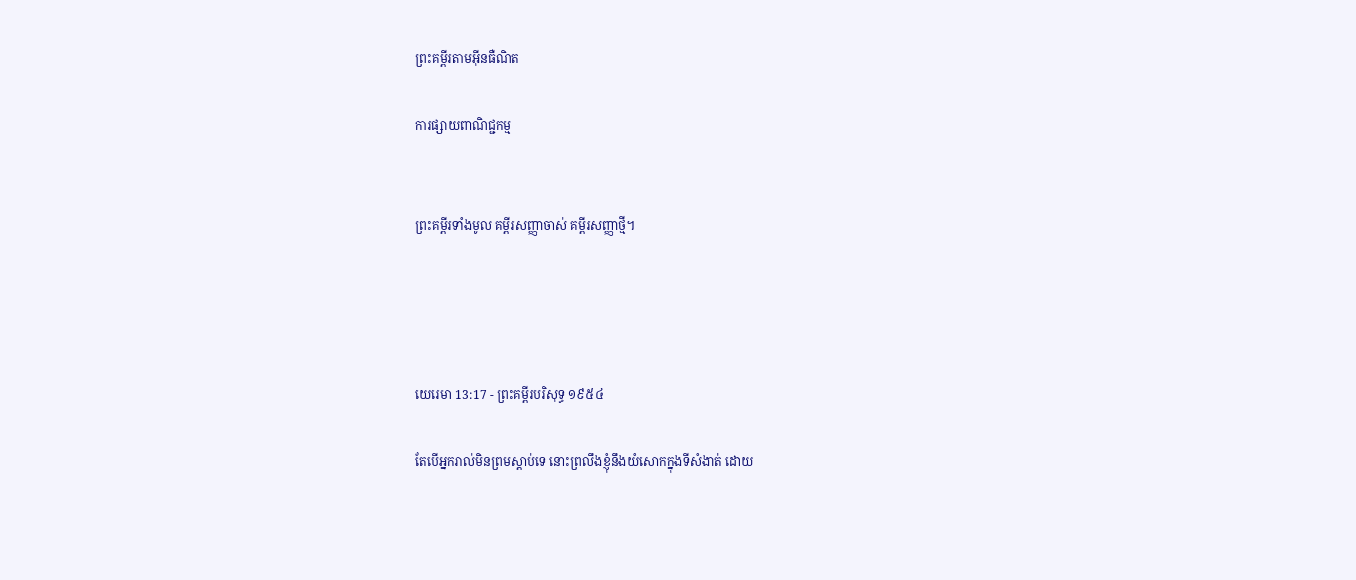ព្រះគម្ពីរតាមអ៊ីនធឺណិត

ការផ្សាយពាណិជ្ជកម្ម


ព្រះគម្ពីរទាំងមូល គម្ពីរសញ្ញាចាស់ គម្ពីរសញ្ញាថ្មី។




យេរេមា 13:17 - ព្រះគម្ពីរបរិសុទ្ធ ១៩៥៤

តែបើអ្នករាល់មិនព្រមស្តាប់ទេ នោះព្រលឹងខ្ញុំនឹងយំសោកក្នុងទីសំងាត់ ដោយ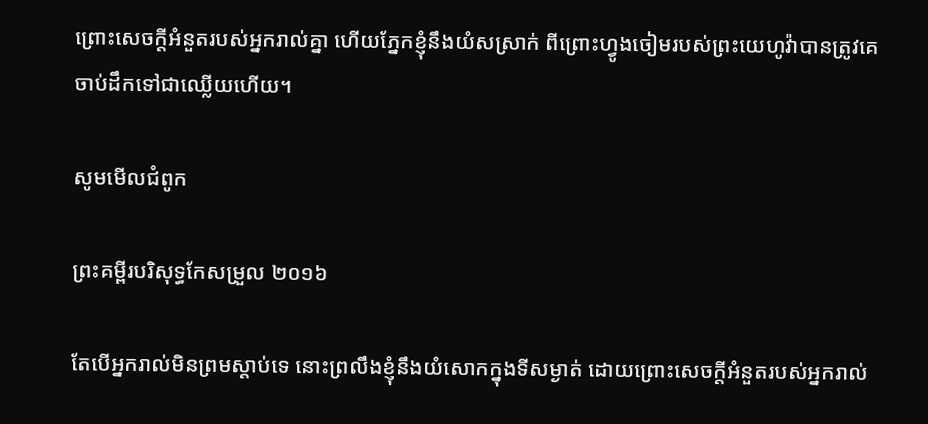ព្រោះសេចក្ដីអំនួតរបស់អ្នករាល់គ្នា ហើយភ្នែកខ្ញុំនឹងយំសស្រាក់ ពីព្រោះហ្វូងចៀមរបស់ព្រះ‌យេហូវ៉ាបានត្រូវគេចាប់ដឹកទៅជាឈ្លើយហើយ។

សូមមើលជំពូក

ព្រះគម្ពីរបរិសុទ្ធកែសម្រួល ២០១៦

តែបើអ្នករាល់មិនព្រមស្តាប់ទេ នោះព្រលឹងខ្ញុំនឹងយំសោកក្នុងទីសម្ងាត់ ដោយព្រោះសេចក្ដីអំនួតរបស់អ្នករាល់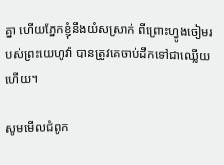គ្នា ហើយភ្នែកខ្ញុំនឹងយំសស្រាក់ ពីព្រោះហ្វូងចៀមរបស់ព្រះ‌យេហូវ៉ា បានត្រូវគេចាប់ដឹកទៅជាឈ្លើយហើយ។

សូមមើលជំពូក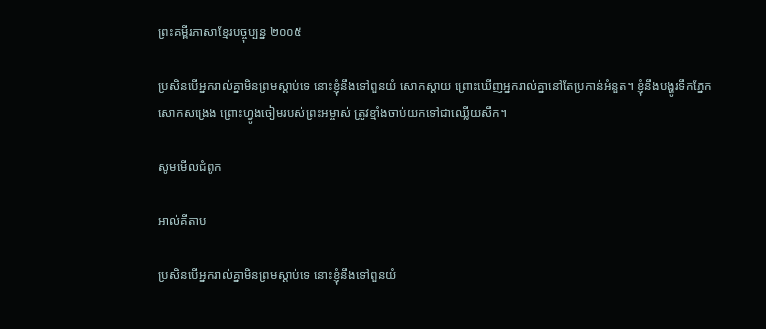ព្រះគម្ពីរភាសាខ្មែរបច្ចុប្បន្ន ២០០៥

ប្រសិនបើអ្នករាល់គ្នាមិនព្រមស្ដាប់ទេ នោះខ្ញុំនឹងទៅពួនយំ សោកស្ដាយ ព្រោះឃើញអ្នករាល់គ្នានៅតែប្រកាន់អំនួត។ ខ្ញុំនឹងបង្ហូរទឹកភ្នែក សោកសង្រេង ព្រោះហ្វូងចៀមរបស់ព្រះ‌អម្ចាស់ ត្រូវខ្មាំងចាប់យកទៅជាឈ្លើយសឹក។

សូមមើលជំពូក

អាល់គីតាប

ប្រសិនបើអ្នករាល់គ្នាមិនព្រមស្ដាប់ទេ នោះខ្ញុំនឹងទៅពួនយំ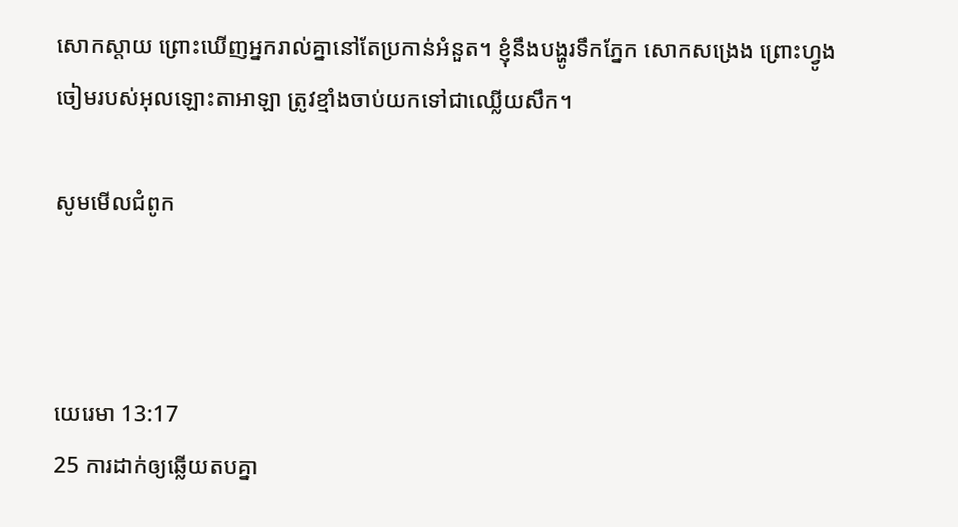សោកស្ដាយ ព្រោះឃើញអ្នករាល់គ្នានៅតែប្រកាន់អំនួត។ ខ្ញុំនឹងបង្ហូរទឹកភ្នែក សោកសង្រេង ព្រោះហ្វូងចៀមរបស់អុលឡោះ‌តាអាឡា ត្រូវខ្មាំងចាប់យកទៅជាឈ្លើយសឹក។

សូមមើលជំពូក



យេរេមា 13:17
25 ការដាក់ឲ្យឆ្លើយតបគ្នា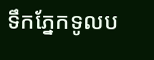ទឹកភ្នែកទូលប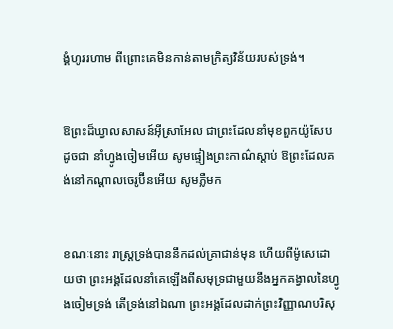ង្គំហូររហាម ពីព្រោះគេមិនកាន់តាមក្រិត្យ‌វិន័យរបស់ទ្រង់។


ឱព្រះដ៏ឃ្វាលសាសន៍អ៊ីស្រាអែល ជាព្រះដែលនាំមុខពួកយ៉ូសែប ដូចជា នាំហ្វូងចៀមអើយ សូមផ្ទៀងព្រះ‌កាណ៌ស្តាប់ ឱព្រះដែលគង់នៅកណ្តាលចេរូប៊ីនអើយ សូមភ្លឺមក


ខណៈនោះ រាស្ត្រទ្រង់បាននឹកដល់គ្រាជាន់មុន ហើយពីម៉ូសេដោយថា ព្រះ‌អង្គដែលនាំគេឡើងពីសមុទ្រជាមួយនឹងអ្នកគង្វាលនៃហ្វូងចៀមទ្រង់ តើទ្រង់នៅឯណា ព្រះ‌អង្គដែលដាក់ព្រះ‌វិញ្ញាណបរិសុ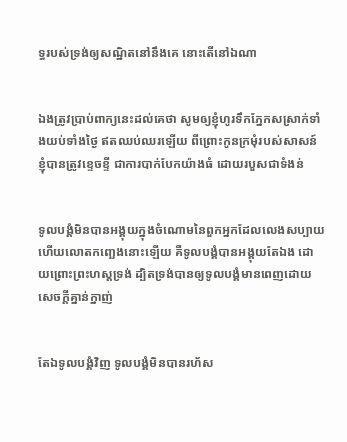ទ្ធរបស់ទ្រង់ឲ្យសណ្ឋិតនៅនឹងគេ នោះតើនៅឯណា


ឯងត្រូវប្រាប់ពាក្យនេះដល់គេថា សូមឲ្យខ្ញុំហូរទឹកភ្នែកសស្រាក់ទាំងយប់ទាំងថ្ងៃ ឥតឈប់ឈរឡើយ ពីព្រោះកូនក្រមុំរបស់សាសន៍ខ្ញុំបានត្រូវខ្ទេច‌ខ្ទី ជាការបាក់បែកយ៉ាងធំ ដោយរបួសជាទំងន់


ទូលបង្គំមិនបានអង្គុយក្នុងចំណោមនៃពួកអ្នកដែលលេងសប្បាយ ហើយលោត‌កញ្ឆេងនោះឡើយ គឺទូលបង្គំបានអង្គុយតែឯង ដោយព្រោះព្រះ‌ហស្តទ្រង់ ដ្បិតទ្រង់បានឲ្យទូលបង្គំមានពេញដោយសេចក្ដីគ្នាន់‌ក្នាញ់


តែឯទូលបង្គំវិញ ទូលបង្គំមិនបានរហ័ស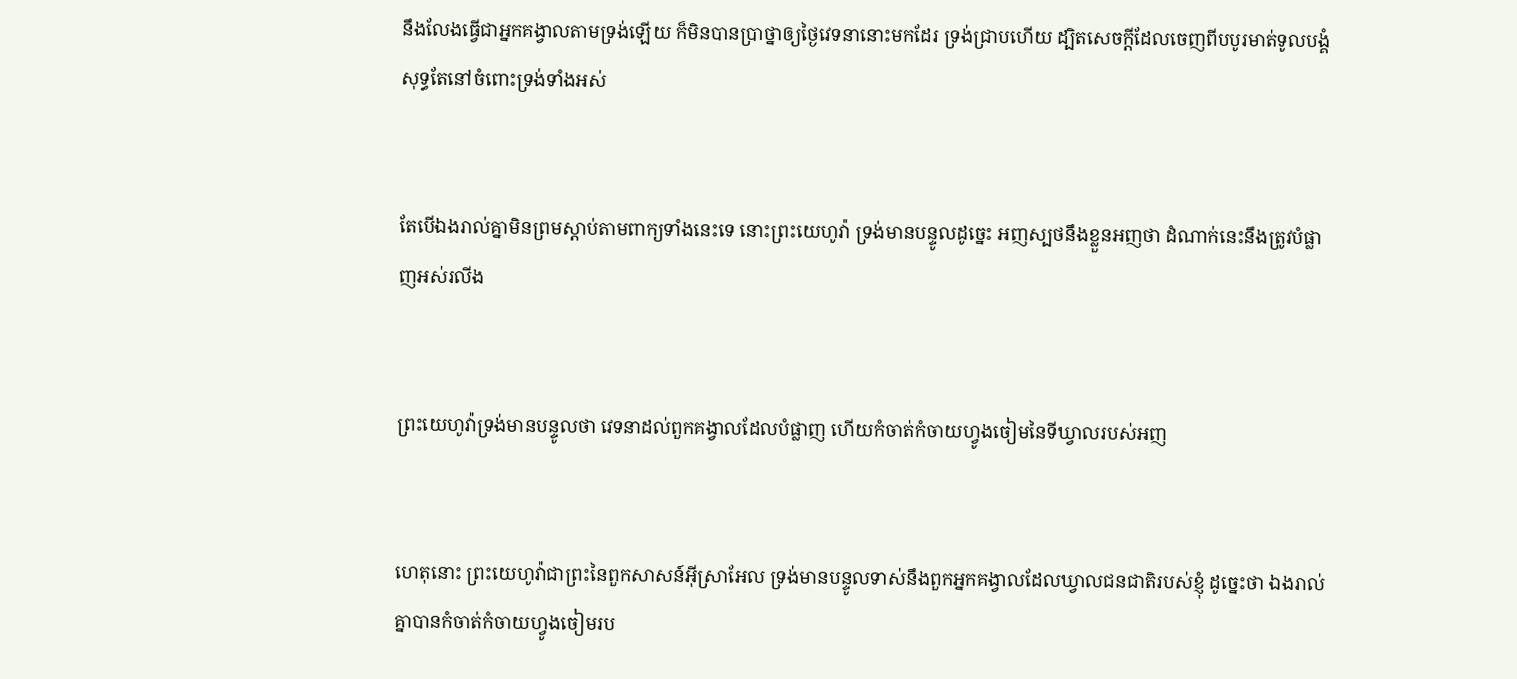នឹងលែងធ្វើជាអ្នកគង្វាលតាមទ្រង់ឡើយ ក៏មិនបានប្រាថ្នាឲ្យថ្ងៃវេទនានោះមកដែរ ទ្រង់ជ្រាបហើយ ដ្បិតសេចក្ដីដែលចេញពីបបូរមាត់ទូលបង្គំ សុទ្ធតែនៅចំពោះទ្រង់ទាំងអស់


តែបើឯងរាល់គ្នាមិនព្រមស្តាប់តាមពាក្យទាំងនេះទេ នោះព្រះ‌យេហូវ៉ា ទ្រង់មានបន្ទូលដូច្នេះ អញស្បថនឹងខ្លួនអញថា ដំណាក់នេះនឹងត្រូវបំផ្លាញអស់រលីង


ព្រះ‌យេហូវ៉ាទ្រង់មានបន្ទូលថា វេទនាដល់ពួកគង្វាលដែលបំផ្លាញ ហើយកំចាត់‌កំចាយហ្វូងចៀមនៃទីឃ្វាលរបស់អញ


ហេតុនោះ ព្រះ‌យេហូវ៉ាជាព្រះនៃពួកសាសន៍អ៊ីស្រាអែល ទ្រង់មានបន្ទូលទាស់នឹងពួកអ្នកគង្វាលដែលឃ្វាលជន‌ជាតិរបស់ខ្ញុំ ដូច្នេះថា ឯងរាល់គ្នាបានកំចាត់‌កំចាយហ្វូងចៀមរប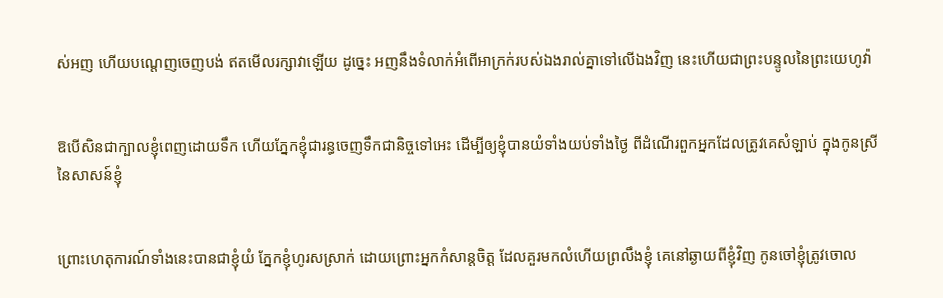ស់អញ ហើយបណ្តេញចេញបង់ ឥតមើលរក្សាវាឡើយ ដូច្នេះ អញនឹងទំលាក់អំពើអាក្រក់របស់ឯងរាល់គ្នាទៅលើឯងវិញ នេះហើយជាព្រះ‌បន្ទូលនៃព្រះ‌យេហូវ៉ា


ឱបើសិនជាក្បាលខ្ញុំពេញដោយទឹក ហើយភ្នែកខ្ញុំជារន្ធចេញទឹកជានិច្ចទៅអេះ ដើម្បីឲ្យខ្ញុំបានយំទាំងយប់ទាំងថ្ងៃ ពីដំណើរពួកអ្នកដែលត្រូវគេសំឡាប់ ក្នុងកូនស្រីនៃសាសន៍ខ្ញុំ


ព្រោះហេតុការណ៍ទាំងនេះបានជាខ្ញុំយំ ភ្នែកខ្ញុំហូរសស្រាក់ ដោយព្រោះអ្នកកំសាន្តចិត្ត ដែលគួរមកលំហើយព្រលឹងខ្ញុំ គេនៅឆ្ងាយពីខ្ញុំវិញ កូនចៅខ្ញុំត្រូវចោល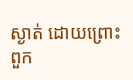ស្ងាត់ ដោយព្រោះពួក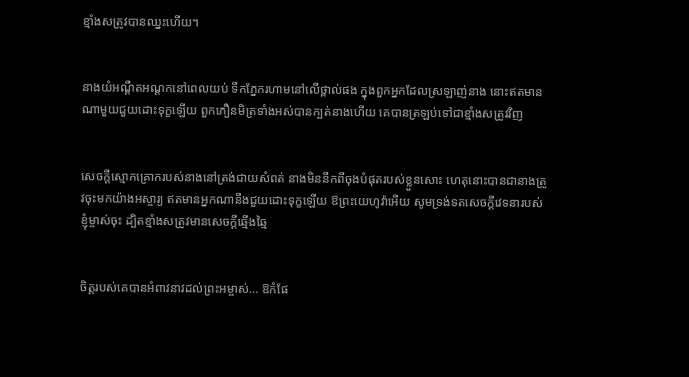ខ្មាំងសត្រូវបានឈ្នះហើយ។


នាងយំអណ្តឺត‌អណ្តកនៅពេលយប់ ទឹកភ្នែករហាមនៅលើថ្ពាល់ផង ក្នុងពួកអ្នកដែលស្រឡាញ់នាង នោះឥតមានណាមួយជួយដោះទុក្ខឡើយ ពួកភឿន‌មិត្រទាំងអស់បានក្បត់នាងហើយ គេបានត្រឡប់ទៅជាខ្មាំងសត្រូវវិញ


សេចក្ដីស្មោក‌គ្រោករបស់នាងនៅត្រង់ជាយសំពត់ នាងមិននឹកពីចុងបំផុតរបស់ខ្លួនសោះ ហេតុនោះបានជានាងត្រូវចុះមកយ៉ាងអស្ចារ្យ ឥតមានអ្នកណានឹងជួយដោះទុក្ខឡើយ ឱព្រះ‌យេហូវ៉ាអើយ សូមទ្រង់ទតសេចក្ដីវេទនារបស់ខ្ញុំម្ចាស់ចុះ ដ្បិតខ្មាំងសត្រូវមានសេចក្ដីឆ្មើង‌ឆ្មៃ


ចិត្តរបស់គេបានអំពាវ‌នាវដល់ព្រះ‌អម្ចាស់… ឱកំផែ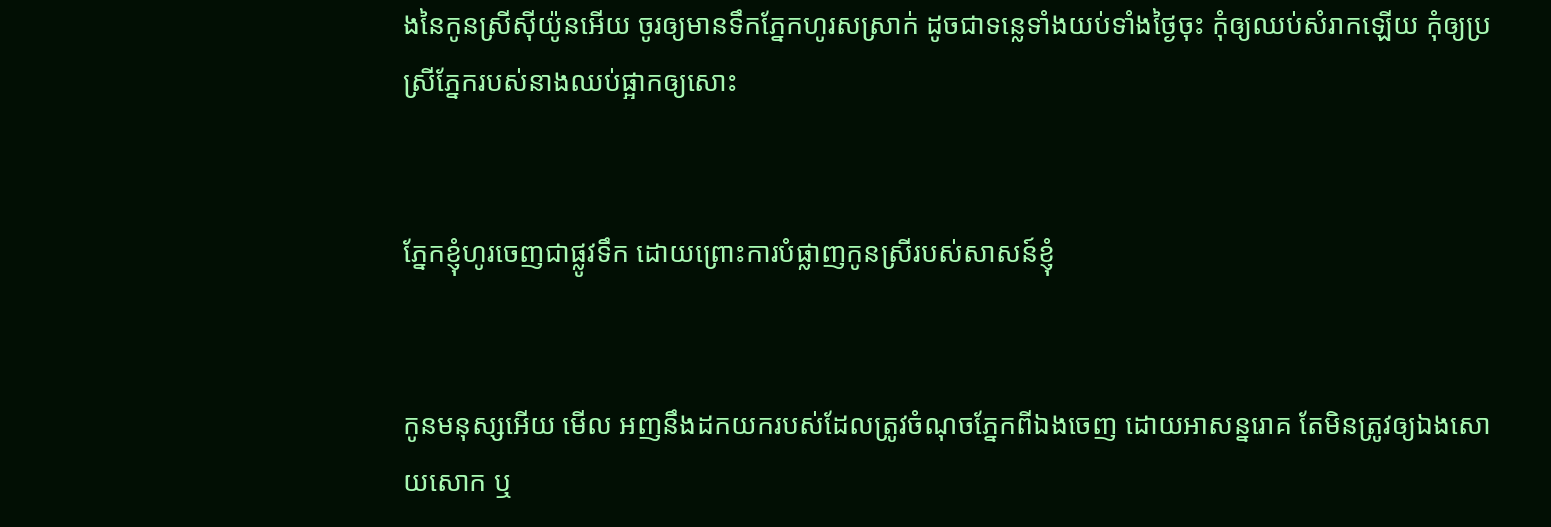ងនៃកូនស្រីស៊ីយ៉ូនអើយ ចូរឲ្យមានទឹកភ្នែកហូរសស្រាក់ ដូចជាទន្លេទាំងយប់ទាំងថ្ងៃចុះ កុំឲ្យឈប់សំរាកឡើយ កុំឲ្យប្រស្រីភ្នែករបស់នាងឈប់ផ្អាកឲ្យសោះ


ភ្នែកខ្ញុំហូរចេញជាផ្លូវទឹក ដោយព្រោះការបំផ្លាញកូនស្រីរបស់សាសន៍ខ្ញុំ


កូនមនុស្សអើយ មើល អញនឹងដកយករបស់ដែលត្រូវចំណុចភ្នែកពីឯងចេញ ដោយអាសន្ន‌រោគ តែមិនត្រូវឲ្យឯងសោយ‌សោក ឬ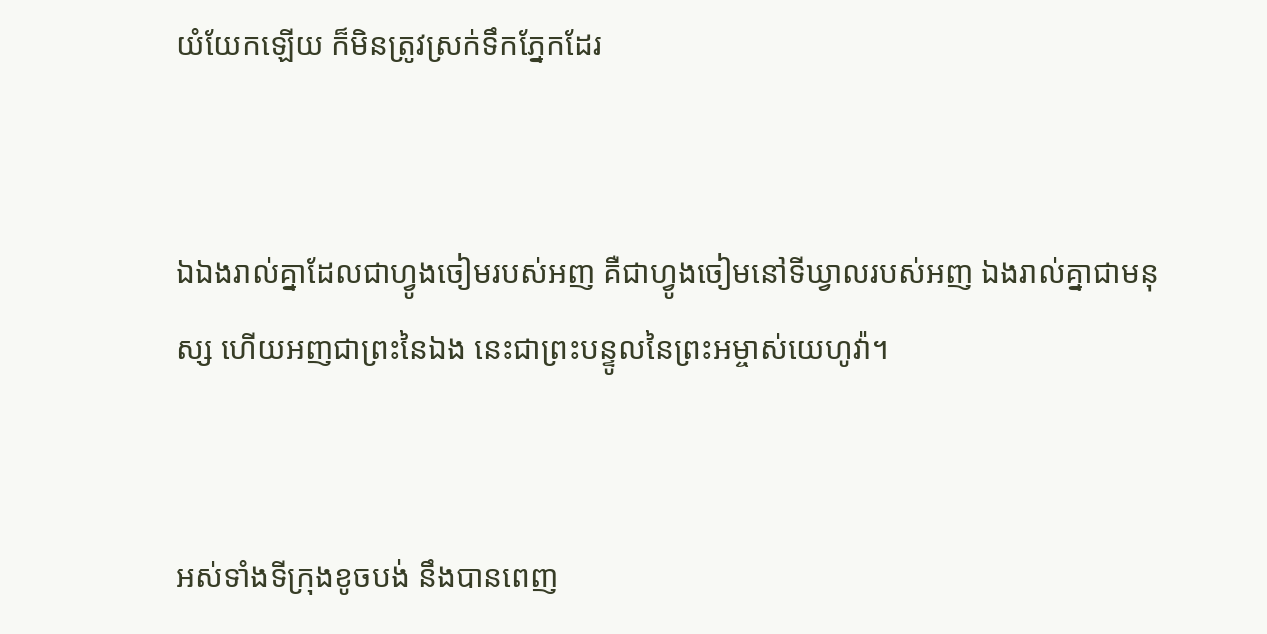យំ‌យែកឡើយ ក៏មិនត្រូវស្រក់ទឹកភ្នែកដែរ


ឯឯងរាល់គ្នាដែលជាហ្វូងចៀមរបស់អញ គឺជាហ្វូងចៀមនៅទីឃ្វាលរបស់អញ ឯងរាល់គ្នាជាមនុស្ស ហើយអញជាព្រះនៃឯង នេះជាព្រះ‌បន្ទូលនៃព្រះ‌អម្ចាស់យេហូវ៉ា។


អស់ទាំងទីក្រុងខូចបង់ នឹងបានពេញ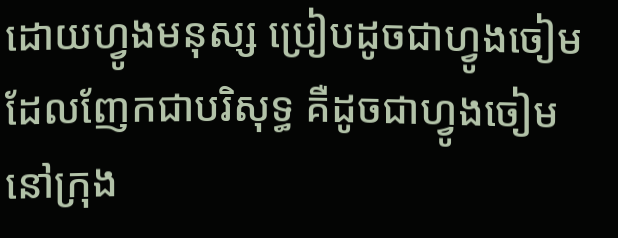ដោយហ្វូងមនុស្ស ប្រៀបដូចជាហ្វូងចៀមដែលញែកជាបរិសុទ្ធ គឺដូចជាហ្វូងចៀមនៅក្រុង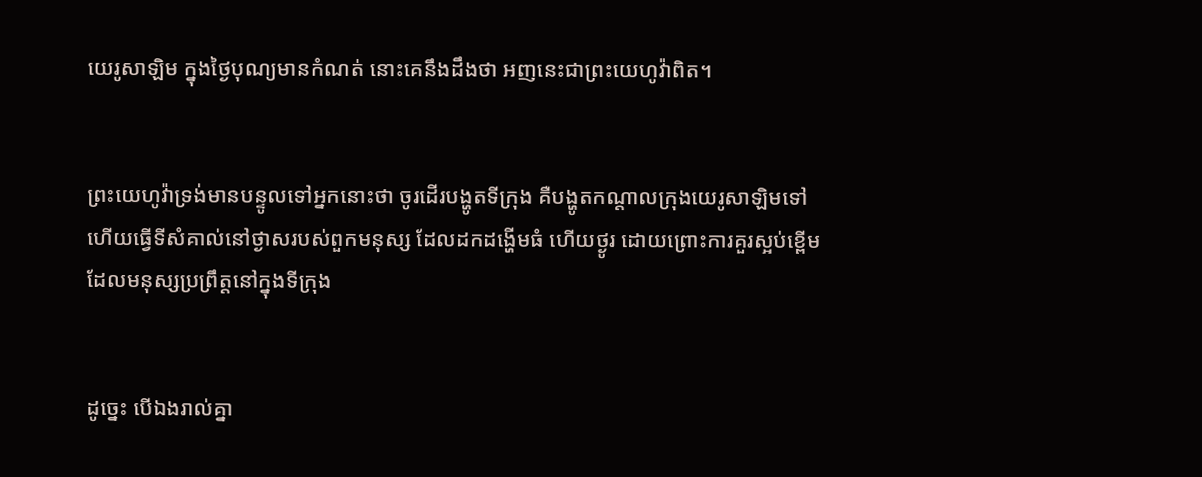យេរូ‌សាឡិម ក្នុងថ្ងៃបុណ្យមានកំណត់ នោះគេនឹងដឹងថា អញនេះជាព្រះ‌យេហូវ៉ាពិត។


ព្រះ‌យេហូវ៉ាទ្រង់មានបន្ទូលទៅអ្នកនោះថា ចូរដើរបង្ហូតទីក្រុង គឺបង្ហូតកណ្តាលក្រុងយេរូ‌សាឡិមទៅ ហើយធ្វើទីសំគាល់នៅថ្ងាសរបស់ពួកមនុស្ស ដែលដកដង្ហើមធំ ហើយថ្ងូរ ដោយព្រោះការគួរស្អប់ខ្ពើមដែលមនុស្សប្រព្រឹត្តនៅក្នុងទីក្រុង


ដូច្នេះ បើឯងរាល់គ្នា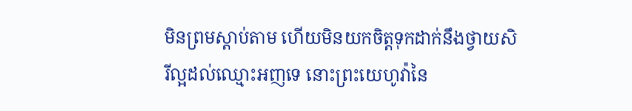មិនព្រមស្តាប់តាម ហើយមិនយកចិត្តទុកដាក់នឹងថ្វាយសិរី‌ល្អដល់ឈ្មោះអញទេ នោះព្រះ‌យេហូវ៉ានៃ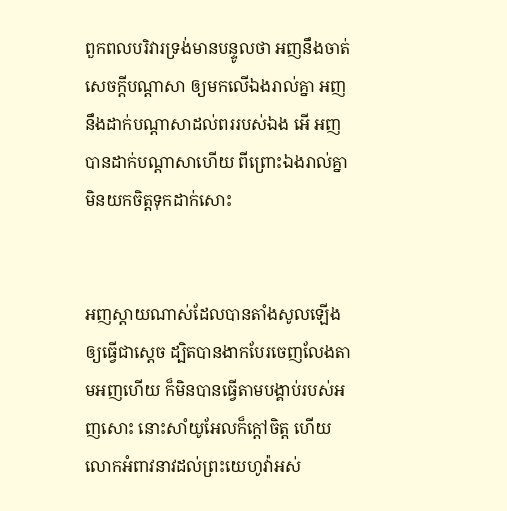ពួកពល‌បរិវារទ្រង់មានបន្ទូលថា អញនឹងចាត់សេចក្ដីបណ្តាសា ឲ្យមកលើឯងរាល់គ្នា អញនឹងដាក់បណ្តាសាដល់ពររបស់ឯង អើ អញបានដាក់បណ្តាសាហើយ ពីព្រោះឯងរាល់គ្នាមិនយកចិត្តទុកដាក់សោះ


អញស្តាយណាស់ដែលបានតាំងសូលឡើងឲ្យធ្វើជាស្តេច ដ្បិតបានងាកបែរចេញលែងតាមអញហើយ ក៏មិនបានធ្វើតាមបង្គាប់របស់អញសោះ នោះសាំយូ‌អែលក៏ក្តៅចិត្ត ហើយលោកអំពាវ‌នាវដល់ព្រះ‌យេហូវ៉ាអស់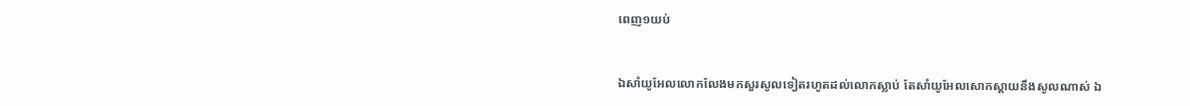ពេញ១យប់


ឯសាំយូ‌អែលលោកលែងមកសួរសូលទៀតរហូតដល់លោកស្លាប់ តែសាំយូ‌អែលសោក‌ស្តាយនឹងសូលណាស់ ឯ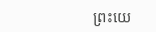ព្រះ‌យេ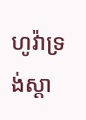ហូវ៉ាទ្រង់ស្តា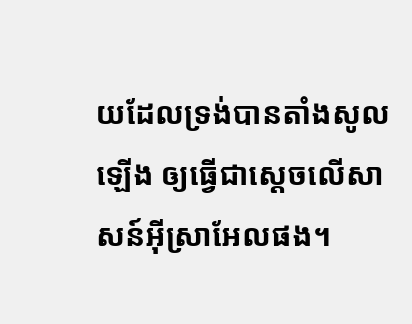យដែលទ្រង់បានតាំងសូលឡើង ឲ្យធ្វើជាស្តេចលើសាសន៍អ៊ីស្រាអែលផង។